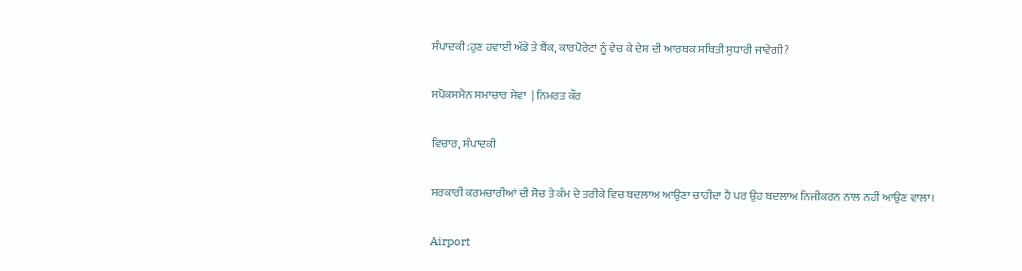ਸੰਪਾਦਕੀ:ਹੁਣ ਹਵਾਈ ਅੱਡੇ ਤੇ ਬੈਂਕ, ਕਾਰਪੋਰੇਟਾਂ ਨੂੰ ਵੇਚ ਕੇ ਦੇਸ਼ ਦੀ ਆਰਥਕ ਸਥਿਤੀ ਸੁਧਾਰੀ ਜਾਵੇਗੀ?

ਸਪੋਕਸਮੈਨ ਸਮਾਚਾਰ ਸੇਵਾ  | ਨਿਮਰਤ ਕੌਰ

ਵਿਚਾਰ, ਸੰਪਾਦਕੀ

ਸਰਕਾਰੀ ਕਰਮਚਾਰੀਆਂ ਦੀ ਸੋਚ ਤੇ ਕੰਮ ਦੇ ਤਰੀਕੇ ਵਿਚ ਬਦਲਾਅ ਆਉਣਾ ਚਾਹੀਦਾ ਹੈ ਪਰ ਉਹ ਬਦਲਾਅ ਨਿਜੀਕਰਨ ਨਾਲ ਨਹੀਂ ਆਉਣ ਵਾਲਾ।

Airport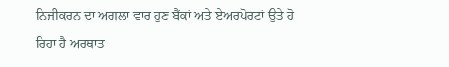ਨਿਜੀਕਰਨ ਦਾ ਅਗਲਾ ਵਾਰ ਹੁਣ ਬੈਂਕਾਂ ਅਤੇ ਏਅਰਪੋਰਟਾਂ ਉਤੇ ਹੋ ਰਿਹਾ ਹੈ ਅਰਥਾਤ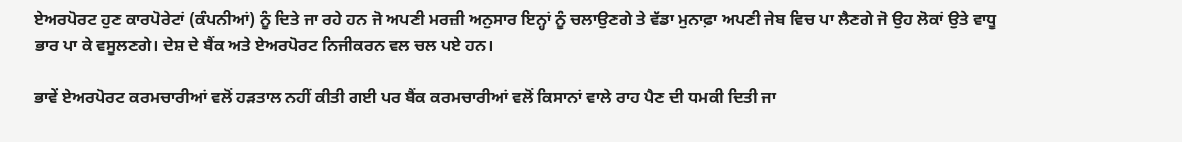ਏਅਰਪੋਰਟ ਹੁਣ ਕਾਰਪੋਰੇਟਾਂ (ਕੰਪਨੀਆਂ) ਨੂੰ ਦਿਤੇ ਜਾ ਰਹੇ ਹਨ ਜੋ ਅਪਣੀ ਮਰਜ਼ੀ ਅਨੁਸਾਰ ਇਨ੍ਹਾਂ ਨੂੰ ਚਲਾਉਣਗੇ ਤੇ ਵੱਡਾ ਮੁਨਾਫ਼ਾ ਅਪਣੀ ਜੇਬ ਵਿਚ ਪਾ ਲੈਣਗੇ ਜੋ ਉਹ ਲੋਕਾਂ ਉਤੇ ਵਾਧੂ ਭਾਰ ਪਾ ਕੇ ਵਸੂਲਣਗੇ। ਦੇਸ਼ ਦੇ ਬੈਂਕ ਅਤੇ ਏਅਰਪੋਰਟ ਨਿਜੀਕਰਨ ਵਲ ਚਲ ਪਏ ਹਨ।

ਭਾਵੇਂ ਏਅਰਪੋਰਟ ਕਰਮਚਾਰੀਆਂ ਵਲੋਂ ਹੜਤਾਲ ਨਹੀਂ ਕੀਤੀ ਗਈ ਪਰ ਬੈਂਕ ਕਰਮਚਾਰੀਆਂ ਵਲੋਂ ਕਿਸਾਨਾਂ ਵਾਲੇ ਰਾਹ ਪੈਣ ਦੀ ਧਮਕੀ ਦਿਤੀ ਜਾ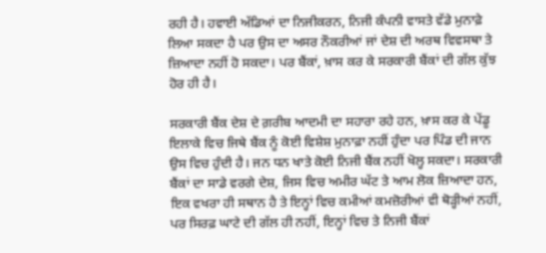ਰਹੀ ਹੈ। ਹਵਾਈ ਅੱਡਿਆਂ ਦਾ ਨਿਜੀਕਰਨ, ਨਿਜੀ ਕੰਪਨੀ ਵਾਸਤੇ ਵੱਡੇ ਮੁਨਾਫ਼ੇ ਲਿਆ ਸਕਦਾ ਹੈ ਪਰ ਉਸ ਦਾ ਅਸਰ ਨੌਕਰੀਆਂ ਜਾਂ ਦੇਸ਼ ਦੀ ਅਰਥ ਵਿਵਸਥਾ ਤੇ ਜ਼ਿਆਦਾ ਨਹੀਂ ਹੋ ਸਕਦਾ। ਪਰ ਬੈਂਕਾਂ, ਖ਼ਾਸ ਕਰ ਕੇ ਸਰਕਾਰੀ ਬੈਂਕਾਂ ਦੀ ਗੱਲ ਕੁੱਝ ਹੋਰ ਹੀ ਹੈ।

ਸਰਕਾਰੀ ਬੈਂਕ ਦੇਸ਼ ਦੇ ਗ਼ਰੀਬ ਆਦਮੀ ਦਾ ਸਹਾਰਾ ਰਹੇ ਹਨ, ਖ਼ਾਸ ਕਰ ਕੇ ਪੇਂਡੂ ਇਲਾਕੇ ਵਿਚ ਜਿਥੇ ਬੈਂਕ ਨੂੰ ਕੋਈ ਵਿਸ਼ੇਸ਼ ਮੁਨਾਫ਼ਾ ਨਹੀਂ ਹੁੰਦਾ ਪਰ ਪਿੰਡ ਦੀ ਜਾਨ ਉਸ ਵਿਚ ਹੁੰਦੀ ਹੈ। ਜਨ ਧਨ ਖਾਤੇ ਕੋਈ ਨਿਜੀ ਬੈਂਕ ਨਹੀਂ ਖੋਲ੍ਹ ਸਕਦਾ। ਸਰਕਾਰੀ ਬੈਂਕਾਂ ਦਾ ਸਾਡੇ ਵਰਗੇ ਦੇਸ਼, ਜਿਸ ਵਿਚ ਅਮੀਰ ਘੱਟ ਤੇ ਆਮ ਲੋਕ ਜ਼ਿਆਦਾ ਹਨ, ਇਕ ਵਖਰਾ ਹੀ ਸਥਾਨ ਹੈ ਤੇ ਇਨ੍ਹਾਂ ਵਿਚ ਕਮੀਆਂ ਕਮਜ਼ੋਰੀਆਂ ਵੀ ਥੋੜ੍ਹੀਆਂ ਨਹੀਂ, ਪਰ ਸਿਰਫ਼ ਘਾਟੇ ਦੀ ਗੱਲ ਹੀ ਨਹੀਂ, ਇਨ੍ਹਾਂ ਵਿਚ ਤੇ ਨਿਜੀ ਬੈਂਕਾਂ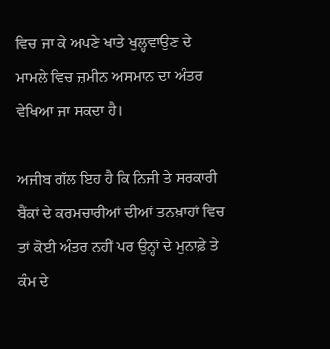ਵਿਚ ਜਾ ਕੇ ਅਪਣੇ ਖਾਤੇ ਖੁਲ੍ਹਵਾਉਣ ਦੇ ਮਾਮਲੇ ਵਿਚ ਜ਼ਮੀਨ ਅਸਮਾਨ ਦਾ ਅੰਤਰ ਵੇਖਿਆ ਜਾ ਸਕਦਾ ਹੈ।

ਅਜੀਬ ਗੱਲ ਇਹ ਹੈ ਕਿ ਨਿਜੀ ਤੇ ਸਰਕਾਰੀ ਬੈਂਕਾਂ ਦੇ ਕਰਮਚਾਰੀਆਂ ਦੀਆਂ ਤਨਖ਼ਾਹਾਂ ਵਿਚ ਤਾਂ ਕੋਈ ਅੰਤਰ ਨਹੀਂ ਪਰ ਉਨ੍ਹਾਂ ਦੇ ਮੁਨਾਫ਼ੇ ਤੇ ਕੰਮ ਦੇ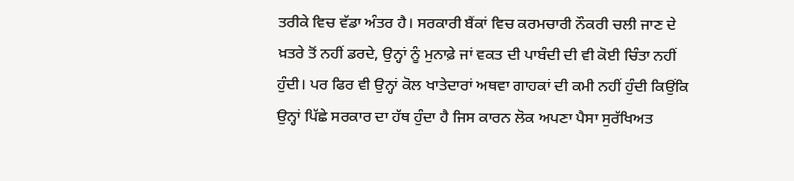ਤਰੀਕੇ ਵਿਚ ਵੱਡਾ ਅੰਤਰ ਹੈ। ਸਰਕਾਰੀ ਬੈਂਕਾਂ ਵਿਚ ਕਰਮਚਾਰੀ ਨੌਕਰੀ ਚਲੀ ਜਾਣ ਦੇ ਖ਼ਤਰੇ ਤੋਂ ਨਹੀਂ ਡਰਦੇ, ਉਨ੍ਹਾਂ ਨੂੰ ਮੁਨਾਫ਼ੇ ਜਾਂ ਵਕਤ ਦੀ ਪਾਬੰਦੀ ਦੀ ਵੀ ਕੋਈ ਚਿੰਤਾ ਨਹੀਂ ਹੁੰਦੀ। ਪਰ ਫਿਰ ਵੀ ਉਨ੍ਹਾਂ ਕੋਲ ਖਾਤੇਦਾਰਾਂ ਅਥਵਾ ਗਾਹਕਾਂ ਦੀ ਕਮੀ ਨਹੀਂ ਹੁੰਦੀ ਕਿਉਂਕਿ ਉਨ੍ਹਾਂ ਪਿੱਛੇ ਸਰਕਾਰ ਦਾ ਹੱਥ ਹੁੰਦਾ ਹੈ ਜਿਸ ਕਾਰਨ ਲੋਕ ਅਪਣਾ ਪੈਸਾ ਸੁਰੱਖਿਅਤ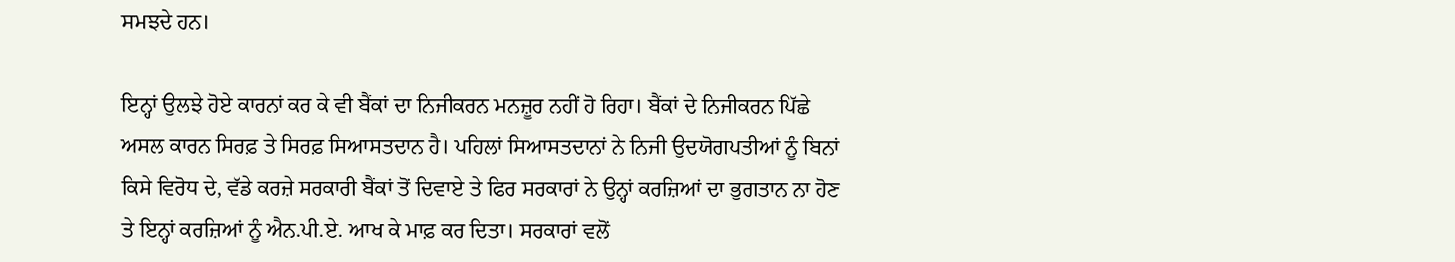ਸਮਝਦੇ ਹਨ।

ਇਨ੍ਹਾਂ ਉਲਝੇ ਹੋਏ ਕਾਰਨਾਂ ਕਰ ਕੇ ਵੀ ਬੈਂਕਾਂ ਦਾ ਨਿਜੀਕਰਨ ਮਨਜ਼ੂਰ ਨਹੀਂ ਹੋ ਰਿਹਾ। ਬੈਂਕਾਂ ਦੇ ਨਿਜੀਕਰਨ ਪਿੱਛੇ ਅਸਲ ਕਾਰਨ ਸਿਰਫ਼ ਤੇ ਸਿਰਫ਼ ਸਿਆਸਤਦਾਨ ਹੈ। ਪਹਿਲਾਂ ਸਿਆਸਤਦਾਨਾਂ ਨੇ ਨਿਜੀ ਉਦਯੋਗਪਤੀਆਂ ਨੂੰ ਬਿਨਾਂ ਕਿਸੇ ਵਿਰੋਧ ਦੇ, ਵੱਡੇ ਕਰਜ਼ੇ ਸਰਕਾਰੀ ਬੈਂਕਾਂ ਤੋਂ ਦਿਵਾਏ ਤੇ ਫਿਰ ਸਰਕਾਰਾਂ ਨੇ ਉਨ੍ਹਾਂ ਕਰਜ਼ਿਆਂ ਦਾ ਭੁਗਤਾਨ ਨਾ ਹੋਣ ਤੇ ਇਨ੍ਹਾਂ ਕਰਜ਼ਿਆਂ ਨੂੰ ਐਨ.ਪੀ.ਏ. ਆਖ ਕੇ ਮਾਫ਼ ਕਰ ਦਿਤਾ। ਸਰਕਾਰਾਂ ਵਲੋਂ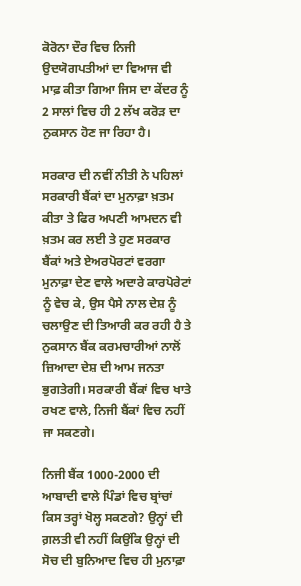ਕੋਰੋਨਾ ਦੌਰ ਵਿਚ ਨਿਜੀ ਉਦਯੋਗਪਤੀਆਂ ਦਾ ਵਿਆਜ ਵੀ ਮਾਫ਼ ਕੀਤਾ ਗਿਆ ਜਿਸ ਦਾ ਕੇਂਦਰ ਨੂੰ 2 ਸਾਲਾਂ ਵਿਚ ਹੀ 2 ਲੱਖ ਕਰੋੜ ਦਾ ਨੁਕਸਾਨ ਹੋਣ ਜਾ ਰਿਹਾ ਹੈ।

ਸਰਕਾਰ ਦੀ ਨਵੀਂ ਨੀਤੀ ਨੇ ਪਹਿਲਾਂ ਸਰਕਾਰੀ ਬੈਂਕਾਂ ਦਾ ਮੁਨਾਫ਼ਾ ਖ਼ਤਮ ਕੀਤਾ ਤੇ ਫਿਰ ਅਪਣੀ ਆਮਦਨ ਵੀ ਖ਼ਤਮ ਕਰ ਲਈ ਤੇ ਹੁਣ ਸਰਕਾਰ ਬੈਂਕਾਂ ਅਤੇ ਏਅਰਪੋਰਟਾਂ ਵਰਗਾ ਮੁਨਾਫ਼ਾ ਦੇਣ ਵਾਲੇ ਅਦਾਰੇ ਕਾਰਪੋਰੇਟਾਂ ਨੂੰ ਵੇਚ ਕੇ, ਉਸ ਪੈਸੇ ਨਾਲ ਦੇਸ਼ ਨੂੰ ਚਲਾਉਣ ਦੀ ਤਿਆਰੀ ਕਰ ਰਹੀ ਹੈ ਤੇ ਨੁਕਸਾਨ ਬੈਂਕ ਕਰਮਚਾਰੀਆਂ ਨਾਲੋਂ ਜ਼ਿਆਦਾ ਦੇਸ਼ ਦੀ ਆਮ ਜਨਤਾ ਭੁਗਤੇਗੀ। ਸਰਕਾਰੀ ਬੈਂਕਾਂ ਵਿਚ ਖਾਤੇ ਰਖਣ ਵਾਲੇ, ਨਿਜੀ ਬੈਂਕਾਂ ਵਿਚ ਨਹੀਂ ਜਾ ਸਕਣਗੇ।

ਨਿਜੀ ਬੈਂਕ 1000-2000 ਦੀ ਆਬਾਦੀ ਵਾਲੇ ਪਿੰਡਾਂ ਵਿਚ ਬ੍ਰਾਂਚਾਂ ਕਿਸ ਤਰ੍ਹਾਂ ਖੋਲ੍ਹ ਸਕਣਗੇ? ਉਨ੍ਹਾਂ ਦੀ ਗ਼ਲਤੀ ਵੀ ਨਹੀਂ ਕਿਉਂਕਿ ਉਨ੍ਹਾਂ ਦੀ ਸੋਚ ਦੀ ਬੁਨਿਆਦ ਵਿਚ ਹੀ ਮੁਨਾਫ਼ਾ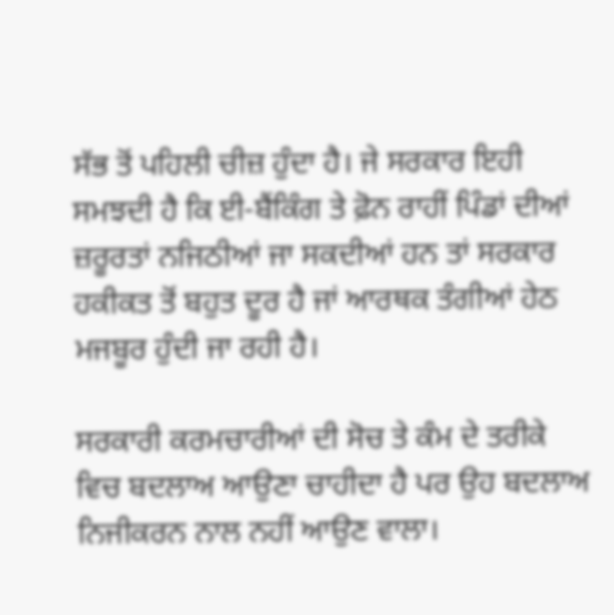ਸੱਭ ਤੋਂ ਪਹਿਲੀ ਚੀਜ਼ ਹੁੰਦਾ ਹੈ। ਜੇ ਸਰਕਾਰ ਇਹੀ ਸਮਝਦੀ ਹੈ ਕਿ ਈ-ਬੈਂਕਿੰਗ ਤੇ ਫ਼ੋਨ ਰਾਹੀਂ ਪਿੰਡਾਂ ਦੀਆਂ ਜ਼ਰੂਰਤਾਂ ਨਜਿਠੀਆਂ ਜਾ ਸਕਦੀਆਂ ਹਨ ਤਾਂ ਸਰਕਾਰ ਹਕੀਕਤ ਤੋਂ ਬਹੁਤ ਦੂਰ ਹੈ ਜਾਂ ਆਰਥਕ ਤੰਗੀਆਂ ਹੇਠ ਮਜਬੂਰ ਹੁੰਦੀ ਜਾ ਰਹੀ ਹੈ।

ਸਰਕਾਰੀ ਕਰਮਚਾਰੀਆਂ ਦੀ ਸੋਚ ਤੇ ਕੰਮ ਦੇ ਤਰੀਕੇ ਵਿਚ ਬਦਲਾਅ ਆਉਣਾ ਚਾਹੀਦਾ ਹੈ ਪਰ ਉਹ ਬਦਲਾਅ ਨਿਜੀਕਰਨ ਨਾਲ ਨਹੀਂ ਆਉਣ ਵਾਲਾ।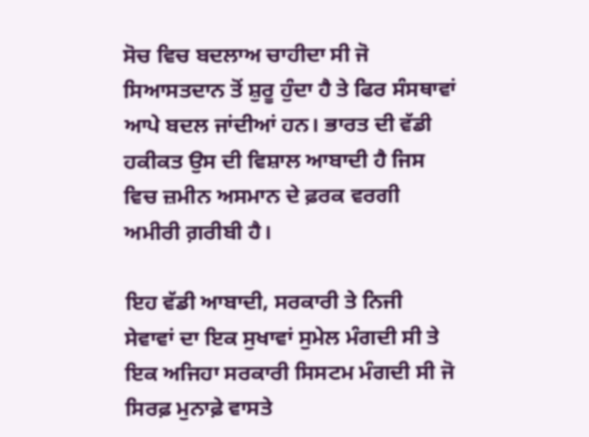ਸੋਚ ਵਿਚ ਬਦਲਾਅ ਚਾਹੀਦਾ ਸੀ ਜੋ ਸਿਆਸਤਦਾਨ ਤੋਂ ਸ਼ੁਰੂ ਹੁੰਦਾ ਹੈ ਤੇ ਫਿਰ ਸੰਸਥਾਵਾਂ ਆਪੇ ਬਦਲ ਜਾਂਦੀਆਂ ਹਨ। ਭਾਰਤ ਦੀ ਵੱਡੀ ਹਕੀਕਤ ਉਸ ਦੀ ਵਿਸ਼ਾਲ ਆਬਾਦੀ ਹੈ ਜਿਸ ਵਿਚ ਜ਼ਮੀਨ ਅਸਮਾਨ ਦੇ ਫ਼ਰਕ ਵਰਗੀ ਅਮੀਰੀ ਗ਼ਰੀਬੀ ਹੈ।

ਇਹ ਵੱਡੀ ਆਬਾਦੀ, ਸਰਕਾਰੀ ਤੇ ਨਿਜੀ ਸੇਵਾਵਾਂ ਦਾ ਇਕ ਸੁਖਾਵਾਂ ਸੁਮੇਲ ਮੰਗਦੀ ਸੀ ਤੇ ਇਕ ਅਜਿਹਾ ਸਰਕਾਰੀ ਸਿਸਟਮ ਮੰਗਦੀ ਸੀ ਜੋ ਸਿਰਫ਼ ਮੁਨਾਫ਼ੇ ਵਾਸਤੇ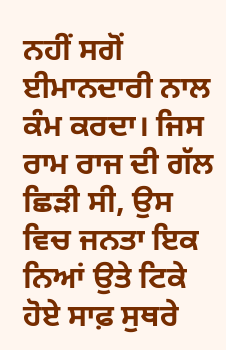ਨਹੀਂ ਸਗੋਂ ਈਮਾਨਦਾਰੀ ਨਾਲ ਕੰਮ ਕਰਦਾ। ਜਿਸ ਰਾਮ ਰਾਜ ਦੀ ਗੱਲ ਛਿੜੀ ਸੀ, ਉਸ ਵਿਚ ਜਨਤਾ ਇਕ ਨਿਆਂ ਉਤੇ ਟਿਕੇ ਹੋਏ ਸਾਫ਼ ਸੁਥਰੇ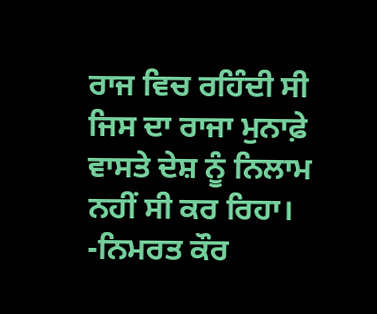ਰਾਜ ਵਿਚ ਰਹਿੰਦੀ ਸੀ ਜਿਸ ਦਾ ਰਾਜਾ ਮੁਨਾਫ਼ੇ ਵਾਸਤੇ ਦੇਸ਼ ਨੂੰ ਨਿਲਾਮ ਨਹੀਂ ਸੀ ਕਰ ਰਿਹਾ।                 -ਨਿਮਰਤ ਕੌਰ